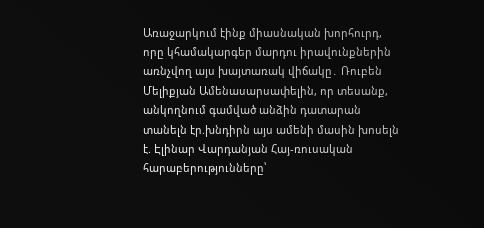Առաջարկում էինք միասնական խորհուրդ, որը կհամակարգեր մարդու իրավունքներին առնչվող այս խայտառակ վիճակը․ Ռուբեն Մելիքյան Ամենասարսափելին, որ տեսանք, անկողնում գամված անձին դատարան տանելն էր.խնդիրն այս ամենի մասին խոսելն է. Էլինար Վարդանյան Հայ-ռուսական հարաբերությունները՝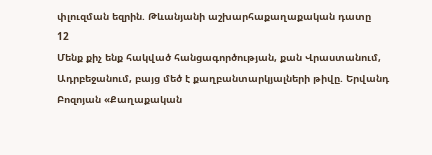փլուզման եզրին. Թևանյանի աշխարհաքաղաքական դատը
12
Մենք քիչ ենք հակված հանցագործության, քան Վրաստանում, Ադրբեջանում, բայց մեծ է քաղբանտարկյալների թիվը. Երվանդ Բոզոյան «Քաղաքական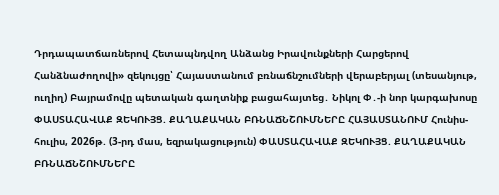Դրդապատճառներով Հետապնդվող Անձանց Իրավունքների Հարցերով Հանձնաժողովի» զեկույցը՝ Հայաստանում բռնաճնշումների վերաբերյալ (տեսանյութ, ուղիղ) Բայրամովը պետական գաղտնիք բացահայտեց․ Նիկոլ Փ․-ի նոր կարգախոսը ՓԱՍՏԱՀԱՎԱՔ ԶԵԿՈՒՅՑ. ՔԱՂԱՔԱԿԱՆ ԲՌՆԱՃՆՇՈՒՄՆԵՐԸ ՀԱՅԱՍՏԱՆՈՒՄ Հունիս- հուլիս, 2026թ. (3-րդ մաս, եզրակացություն) ՓԱՍՏԱՀԱՎԱՔ ԶԵԿՈՒՅՑ. ՔԱՂԱՔԱԿԱՆ ԲՌՆԱՃՆՇՈՒՄՆԵՐԸ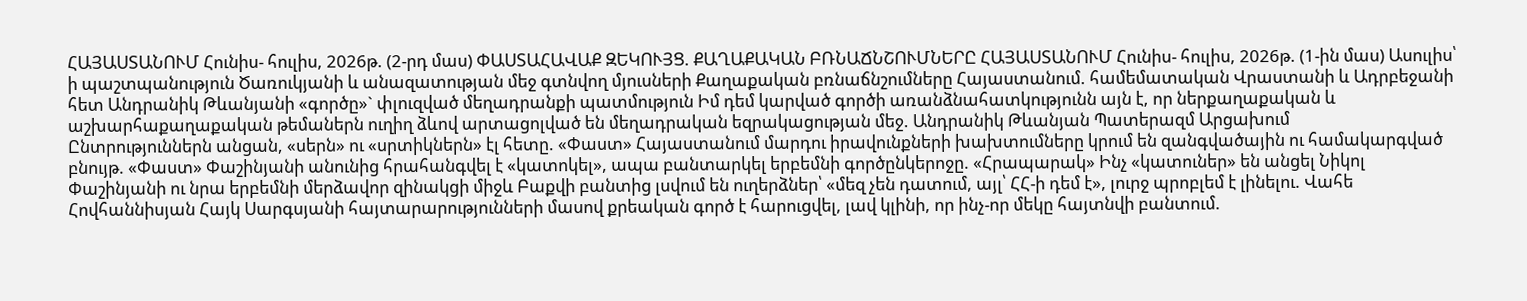ՀԱՅԱՍՏԱՆՈՒՄ Հունիս- հուլիս, 2026թ. (2-րդ մաս) ՓԱՍՏԱՀԱՎԱՔ ԶԵԿՈՒՅՑ. ՔԱՂԱՔԱԿԱՆ ԲՌՆԱՃՆՇՈՒՄՆԵՐԸ ՀԱՅԱՍՏԱՆՈՒՄ Հունիս- հուլիս, 2026թ. (1-ին մաս) Ասուլիս՝ ի պաշտպանություն Ծառուկյանի և անազատության մեջ գտնվող մյուսների Քաղաքական բռնաճնշումները Հայաստանում. համեմատական Վրաստանի և Ադրբեջանի հետ Անդրանիկ Թևանյանի «գործը»` փլուզված մեղադրանքի պատմություն Իմ դեմ կարված գործի առանձնահատկությունն այն է, որ ներքաղաքական և աշխարհաքաղաքական թեմաներն ուղիղ ձևով արտացոլված են մեղադրական եզրակացության մեջ. Անդրանիկ Թևանյան Պատերազմ Արցախում
Ընտրություններն անցան, «սերն» ու «սրտիկներն» էլ հետը. «Փաստ» Հայաստանում մարդու իրավունքների խախտումները կրում են զանգվածային ու համակարգված բնույթ. «Փաստ» Փաշինյանի անունից հրահանգվել է «կատոկել», ապա բանտարկել երբեմնի գործընկերոջը. «Հրապարակ» Ինչ «կատուներ» են անցել Նիկոլ Փաշինյանի ու նրա երբեմնի մերձավոր զինակցի միջև Բաքվի բանտից լսվում են ուղերձներ՝ «մեզ չեն դատում, այլ՝ ՀՀ-ի դեմ է», լուրջ պրոբլեմ է լինելու. Վահե Հովհաննիսյան Հայկ Սարգսյանի հայտարարությունների մասով քրեական գործ է հարուցվել, լավ կլինի, որ ինչ-որ մեկը հայտնվի բանտում.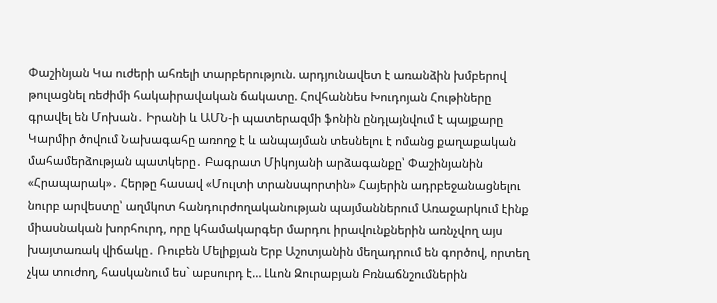Փաշինյան Կա ուժերի ահռելի տարբերություն. արդյունավետ է առանձին խմբերով թուլացնել ռեժիմի հակաիրավական ճակատը. Հովհաննես Խուդոյան Հութիները գրավել են Մոխան․ Իրանի և ԱՄՆ-ի պատերազմի ֆոնին ընդլայնվում է պայքարը Կարմիր ծովում Նախագահը առողջ է և անպայման տեսնելու է ոմանց քաղաքական մահամերձության պատկերը․ Բագրատ Միկոյանի արձագանքը՝ Փաշինյանին «Հրապարակ»․ Հերթը հասավ «Մուլտի տրանսպորտին» Հայերին ադրբեջանացնելու նուրբ արվեստը՝ աղմկոտ հանդուրժողականության պայմաններում Առաջարկում էինք միասնական խորհուրդ, որը կհամակարգեր մարդու իրավունքներին առնչվող այս խայտառակ վիճակը․ Ռուբեն Մելիքյան Երբ Աշոտյանին մեղադրում են գործով, որտեղ չկա տուժող, հասկանում ես` աբսուրդ է… Լևոն Զուրաբյան Բռնաճնշումներին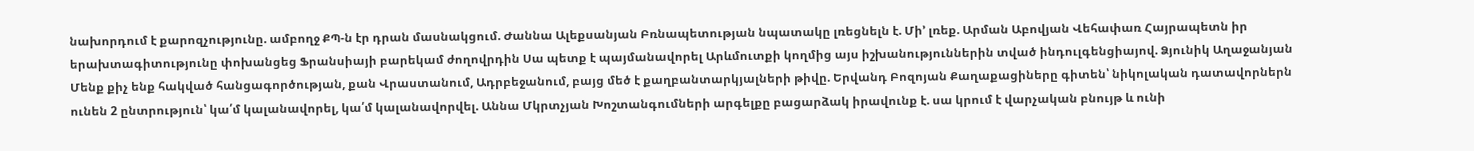նախորդում է քարոզչությունը. ամբողջ ՔՊ-ն էր դրան մասնակցում. Ժաննա Ալեքսանյան Բռնապետության նպատակը լռեցնելն է. Մի’ լռեք. Արման Աբովյան Վեհափառ Հայրապետն իր երախտագիտությունը փոխանցեց Ֆրանսիայի բարեկամ ժողովրդին Սա պետք է պայմանավորել Արևմուտքի կողմից այս իշխանություններին տված ինդուլգենցիայով. Ձյունիկ Աղաջանյան Մենք քիչ ենք հակված հանցագործության, քան Վրաստանում, Ադրբեջանում, բայց մեծ է քաղբանտարկյալների թիվը. Երվանդ Բոզոյան Քաղաքացիները գիտեն՝ նիկոլական դատավորներն ունեն 2 ընտրություն՝ կա՛մ կալանավորել, կա՛մ կալանավորվել. Աննա Մկրտչյան Խոշտանգումների արգելքը բացարձակ իրավունք է. սա կրում է վարչական բնույթ և ունի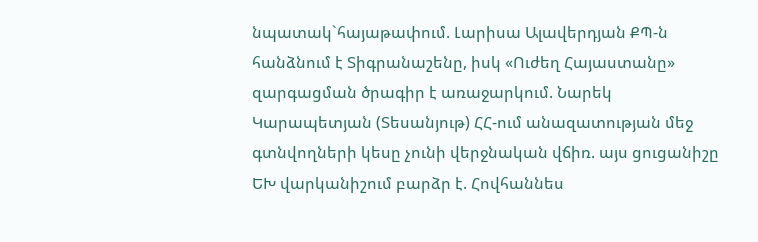նպատակ`հայաթափում. Լարիսա Ալավերդյան ՔՊ-ն հանձնում է Տիգրանաշենը, իսկ «Ուժեղ Հայաստանը» զարգացման ծրագիր է առաջարկում. Նարեկ Կարապետյան (Տեսանյութ) ՀՀ-ում անազատության մեջ գտնվողների կեսը չունի վերջնական վճիռ. այս ցուցանիշը ԵԽ վարկանիշում բարձր է. Հովհաննես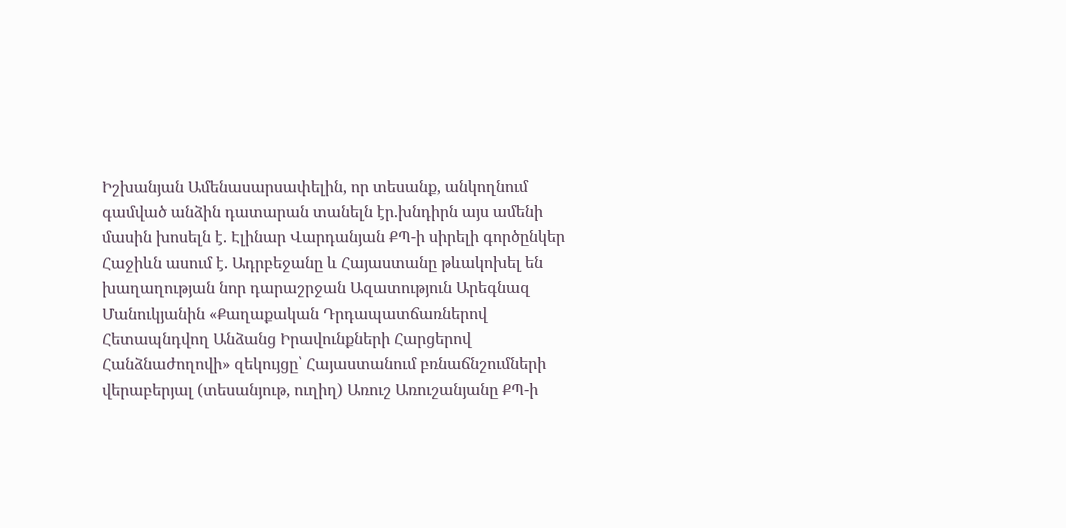Իշխանյան Ամենասարսափելին, որ տեսանք, անկողնում գամված անձին դատարան տանելն էր.խնդիրն այս ամենի մասին խոսելն է. Էլինար Վարդանյան ՔՊ-ի սիրելի գործընկեր Հաջիևն ասում է. Ադրբեջանը և Հայաստանը թևակոխել են խաղաղության նոր դարաշրջան Ազատություն Արեգնազ Մանուկյանին «Քաղաքական Դրդապատճառներով Հետապնդվող Անձանց Իրավունքների Հարցերով Հանձնաժողովի» զեկույցը՝ Հայաստանում բռնաճնշումների վերաբերյալ (տեսանյութ, ուղիղ) Առուշ Առուշանյանը ՔՊ-ի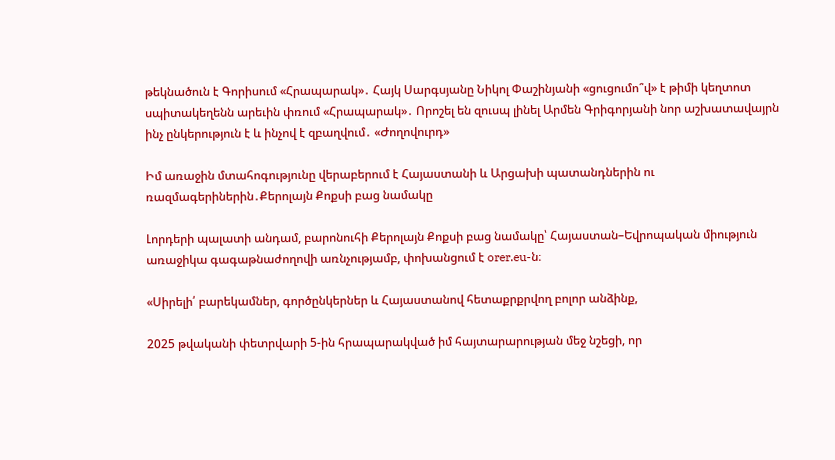թեկնածուն է Գորիսում «Հրապարակ»․ Հայկ Սարգսյանը Նիկոլ Փաշինյանի «ցուցումո՞վ» է թիմի կեղտոտ սպիտակեղենն արեւին փռում «Հրապարակ»․ Որոշել են զուսպ լինել Արմեն Գրիգորյանի նոր աշխատավայրն ինչ ընկերություն է և ինչով է զբաղվում․ «Ժողովուրդ»

Իմ առաջին մտահոգությունը վերաբերում է Հայաստանի և Արցախի պատանդներին ու ռազմագերիներին․Քերոլայն Քոքսի բաց նամակը

Լորդերի պալատի անդամ, բարոնուհի Քերոլայն Քոքսի բաց նամակը՝ Հայաստան–Եվրոպական միություն առաջիկա գագաթնաժողովի առնչությամբ, փոխանցում է orer.eu-ն։

«Սիրելի՛ բարեկամներ, գործընկերներ և Հայաստանով հետաքրքրվող բոլոր անձինք,

2025 թվականի փետրվարի 5-ին հրապարակված իմ հայտարարության մեջ նշեցի, որ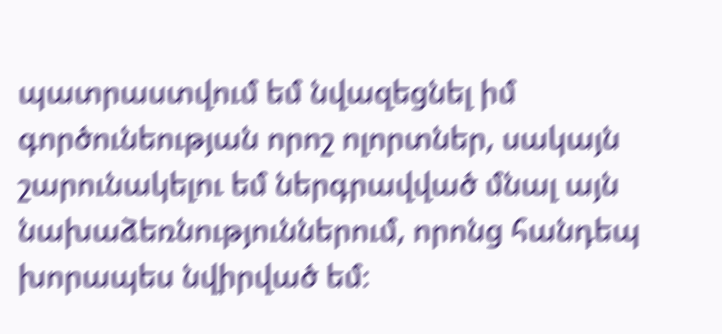պատրաստվում եմ նվազեցնել իմ գործունեության որոշ ոլորտներ, սակայն շարունակելու եմ ներգրավված մնալ այն նախաձեռնություններում, որոնց հանդեպ խորապես նվիրված եմ։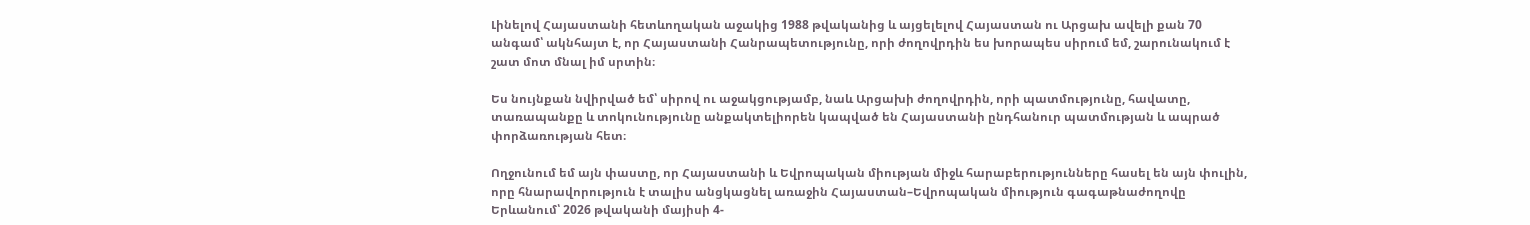Լինելով Հայաստանի հետևողական աջակից 1988 թվականից և այցելելով Հայաստան ու Արցախ ավելի քան 70 անգամ՝ ակնհայտ է, որ Հայաստանի Հանրապետությունը, որի ժողովրդին ես խորապես սիրում եմ, շարունակում է շատ մոտ մնալ իմ սրտին։

Ես նույնքան նվիրված եմ՝ սիրով ու աջակցությամբ, նաև Արցախի ժողովրդին, որի պատմությունը, հավատը, տառապանքը և տոկունությունը անքակտելիորեն կապված են Հայաստանի ընդհանուր պատմության և ապրած փորձառության հետ։

Ողջունում եմ այն փաստը, որ Հայաստանի և Եվրոպական միության միջև հարաբերությունները հասել են այն փուլին, որը հնարավորություն է տալիս անցկացնել առաջին Հայաստան–Եվրոպական միություն գագաթնաժողովը Երևանում՝ 2026 թվականի մայիսի 4-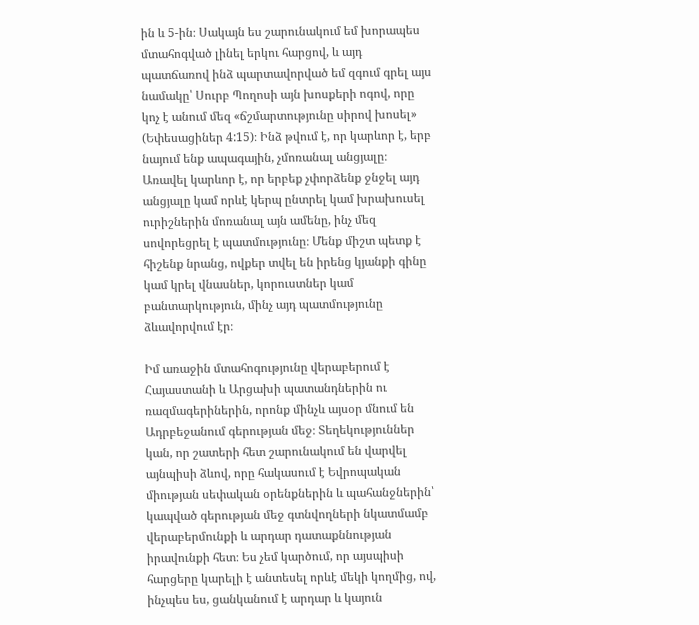ին և 5-ին։ Սակայն ես շարունակում եմ խորապես մտահոգված լինել երկու հարցով, և այդ պատճառով ինձ պարտավորված եմ զգում գրել այս նամակը՝ Սուրբ Պողոսի այն խոսքերի ոգով, որը կոչ է անում մեզ «ճշմարտությունը սիրով խոսել» (Եփեսացիներ 4:15)։ Ինձ թվում է, որ կարևոր է, երբ նայում ենք ապագային, չմոռանալ անցյալը։ Առավել կարևոր է, որ երբեք չփորձենք ջնջել այդ անցյալը կամ որևէ կերպ ընտրել կամ խրախուսել ուրիշներին մոռանալ այն ամենը, ինչ մեզ սովորեցրել է պատմությունը։ Մենք միշտ պետք է հիշենք նրանց, ովքեր տվել են իրենց կյանքի գինը կամ կրել վնասներ, կորուստներ կամ բանտարկություն, մինչ այդ պատմությունը ձևավորվում էր։

Իմ առաջին մտահոգությունը վերաբերում է Հայաստանի և Արցախի պատանդներին ու ռազմագերիներին, որոնք մինչև այսօր մնում են Ադրբեջանում գերության մեջ։ Տեղեկություններ կան, որ շատերի հետ շարունակում են վարվել այնպիսի ձևով, որը հակասում է Եվրոպական միության սեփական օրենքներին և պահանջներին՝ կապված գերության մեջ գտնվողների նկատմամբ վերաբերմունքի և արդար դատաքննության իրավունքի հետ։ Ես չեմ կարծում, որ այսպիսի հարցերը կարելի է անտեսել որևէ մեկի կողմից, ով, ինչպես ես, ցանկանում է արդար և կայուն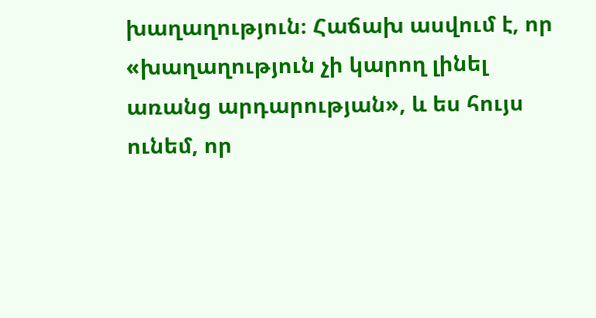խաղաղություն։ Հաճախ ասվում է, որ «խաղաղություն չի կարող լինել առանց արդարության», և ես հույս ունեմ, որ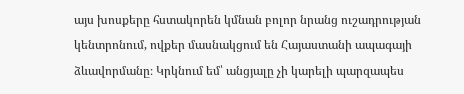այս խոսքերը հստակորեն կմնան բոլոր նրանց ուշադրության կենտրոնում, ովքեր մասնակցում են Հայաստանի ապագայի ձևավորմանը։ Կրկնում եմ՝ անցյալը չի կարելի պարզապես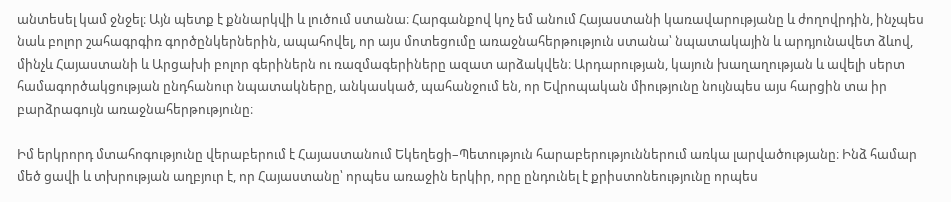անտեսել կամ ջնջել։ Այն պետք է քննարկվի և լուծում ստանա։ Հարգանքով կոչ եմ անում Հայաստանի կառավարությանը և ժողովրդին, ինչպես նաև բոլոր շահագրգիռ գործընկերներին, ապահովել, որ այս մոտեցումը առաջնահերթություն ստանա՝ նպատակային և արդյունավետ ձևով, մինչև Հայաստանի և Արցախի բոլոր գերիներն ու ռազմագերիները ազատ արձակվեն։ Արդարության, կայուն խաղաղության և ավելի սերտ համագործակցության ընդհանուր նպատակները, անկասկած, պահանջում են, որ Եվրոպական միությունը նույնպես այս հարցին տա իր բարձրագույն առաջնահերթությունը։

Իմ երկրորդ մտահոգությունը վերաբերում է Հայաստանում Եկեղեցի–Պետություն հարաբերություններում առկա լարվածությանը։ Ինձ համար մեծ ցավի և տխրության աղբյուր է, որ Հայաստանը՝ որպես առաջին երկիր, որը ընդունել է քրիստոնեությունը որպես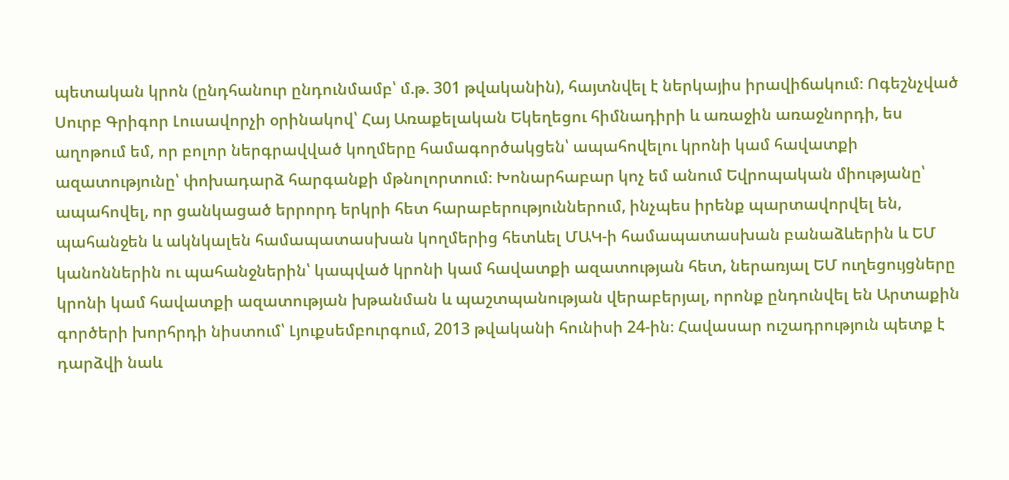պետական կրոն (ընդհանուր ընդունմամբ՝ մ.թ. 301 թվականին), հայտնվել է ներկայիս իրավիճակում։ Ոգեշնչված Սուրբ Գրիգոր Լուսավորչի օրինակով՝ Հայ Առաքելական Եկեղեցու հիմնադիրի և առաջին առաջնորդի, ես աղոթում եմ, որ բոլոր ներգրավված կողմերը համագործակցեն՝ ապահովելու կրոնի կամ հավատքի ազատությունը՝ փոխադարձ հարգանքի մթնոլորտում։ Խոնարհաբար կոչ եմ անում Եվրոպական միությանը՝ ապահովել, որ ցանկացած երրորդ երկրի հետ հարաբերություններում, ինչպես իրենք պարտավորվել են, պահանջեն և ակնկալեն համապատասխան կողմերից հետևել ՄԱԿ-ի համապատասխան բանաձևերին և ԵՄ կանոններին ու պահանջներին՝ կապված կրոնի կամ հավատքի ազատության հետ, ներառյալ ԵՄ ուղեցույցները կրոնի կամ հավատքի ազատության խթանման և պաշտպանության վերաբերյալ, որոնք ընդունվել են Արտաքին գործերի խորհրդի նիստում՝ Լյուքսեմբուրգում, 2013 թվականի հունիսի 24-ին։ Հավասար ուշադրություն պետք է դարձվի նաև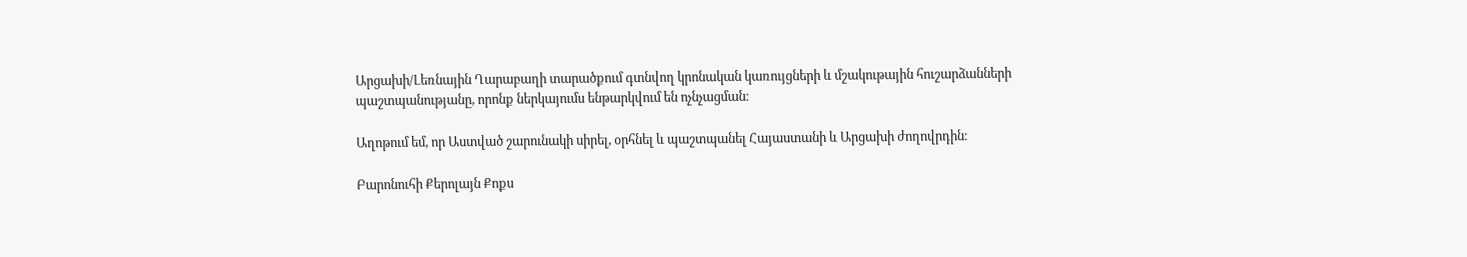Արցախի/Լեռնային Ղարաբաղի տարածքում գտնվող կրոնական կառույցների և մշակութային հուշարձանների պաշտպանությանը, որոնք ներկայումս ենթարկվում են ոչնչացման։

Աղոթում եմ, որ Աստված շարունակի սիրել, օրհնել և պաշտպանել Հայաստանի և Արցախի ժողովրդին։

Բարոնուհի Քերոլայն Քոքս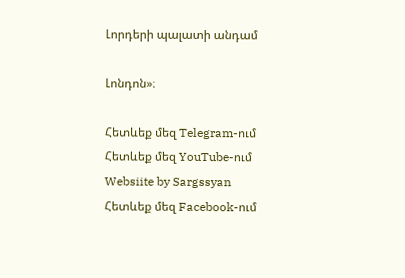Լորդերի պալատի անդամ

Լոնդոն»։

Հետևեք մեզ Telegram-ում
Հետևեք մեզ YouTube-ում
Websiite by Sargssyan
Հետևեք մեզ Facebook-ում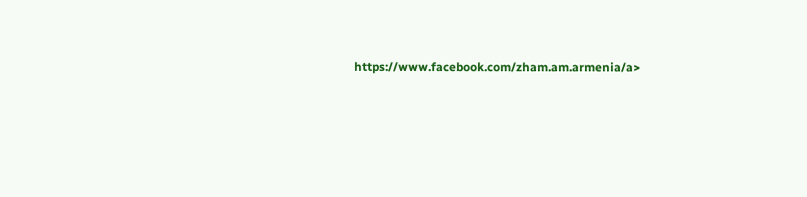https://www.facebook.com/zham.am.armenia/a>